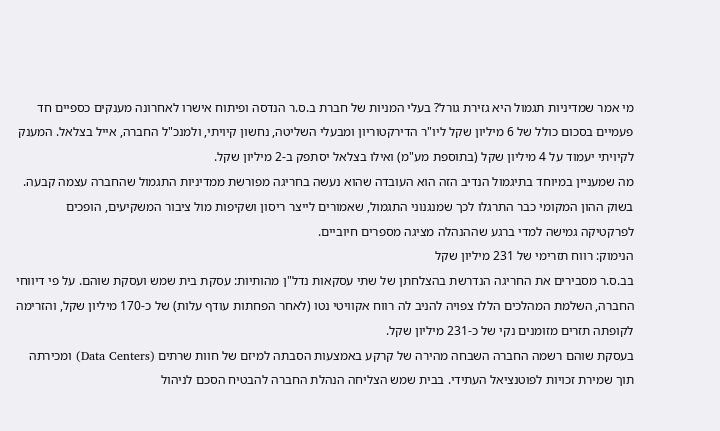מי אמר שמדיניות תגמול היא גזירת גורל? בעלי המניות של חברת ב.ס.ר הנדסה ופיתוח אישרו לאחרונה מענקים כספיים חד פעמיים בסכום כולל של 6 מיליון שקל ליו"ר הדירקטוריון ומבעלי השליטה, נחשון קיויתי, ולמנכ"ל החברה, אייל בצלאל. המענק לקיויתי יעמוד על 4 מיליון שקל (בתוספת מע"מ) ואילו בצלאל יסתפק ב-2 מיליון שקל.
מה שמעניין במיוחד בתיגמול הנדיב הזה הוא העובדה שהוא נעשה בחריגה מפורשת ממדיניות התגמול שהחברה עצמה קבעה. בשוק ההון המקומי כבר התרגלו לכך שמנגנוני התגמול, שאמורים לייצר ריסון ושקיפות מול ציבור המשקיעים, הופכים לפרקטיקה גמישה למדי ברגע שההנהלה מציגה מספרים חיוביים.
הנימוק: רווח תזרימי של 231 מיליון שקל
בב.ס.ר מסבירים את החריגה הנדרשת בהצלחתן של שתי עסקאות נדל"ן מהותיות: עסקת בית שמש ועסקת שוהם. על פי דיווחי החברה, השלמת המהלכים הללו צפויה להניב לה רווח אקוויטי נטו (לאחר הפחתות עודף עלות) של כ-170 מיליון שקל, והזרימה לקופתה תזרים מזומנים נקי של כ-231 מיליון שקל.
בעסקת שוהם רשמה החברה השבחה מהירה של קרקע באמצעות הסבתה למיזם של חוות שרתים (Data Centers) ומכירתה תוך שמירת זכויות לפוטנציאל העתידי. בבית שמש הצליחה הנהלת החברה להבטיח הסכם לניהול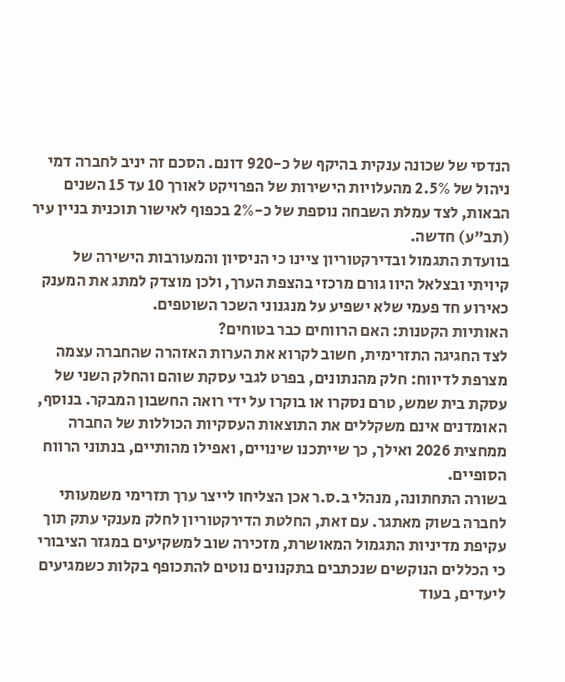הנדסי של שכונה ענקית בהיקף של כ-920 דונם. הסכם זה יניב לחברה דמי ניהול של 2.5% מהעלויות הישירות של הפרויקט לאורך 10 עד 15 השנים הבאות, לצד עמלת השבחה נוספת של כ-2% בכפוף לאישור תוכנית בניין עיר (תב"ע) חדשה.
בוועדת התגמול ובדירקטוריון ציינו כי הניסיון והמעורבות הישירה של קיויתי ובצלאל היוו גורם מרכזי בהצפת הערך, ולכן מוצדק למתג את המענק כאירוע חד פעמי שלא ישפיע על מנגנוני השכר השוטפים.
האותיות הקטנות: האם הרווחים כבר בטוחים?
לצד החגיגה התזרימית, חשוב לקרוא את הערות האזהרה שהחברה עצמה מצרפת לדיווח: חלק מהנתונים, בפרט לגבי עסקת שוהם והחלק השני של עסקת בית שמש, טרם נסקרו או בוקרו על ידי רואה החשבון המבקר. בנוסף, האומדנים אינם משקללים את התוצאות העסקיות הכוללות של החברה ממחצית 2026 ואילך, כך שייתכנו שינויים, ואפילו מהותיים, בנתוני הרווח הסופיים.
בשורה התחתונה, מנהלי ב.ס.ר אכן הצליחו לייצר ערך תזרימי משמעותי לחברה בשוק מאתגר. עם זאת, החלטת הדירקטוריון לחלק מענקי עתק תוך עקיפת מדיניות התגמול המאושרת, מזכירה שוב למשקיעים במגזר הציבורי כי הכללים הנוקשים שנכתבים בתקנונים נוטים להתכופף בקלות כשמגיעים ליעדים, בעוד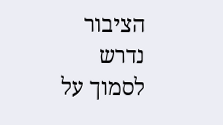הציבור נדרש לסמוך על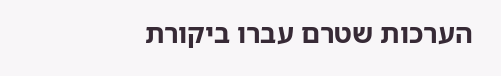הערכות שטרם עברו ביקורת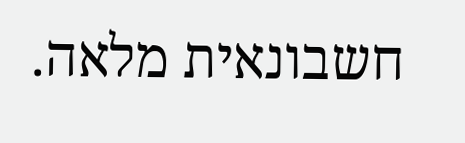חשבונאית מלאה.